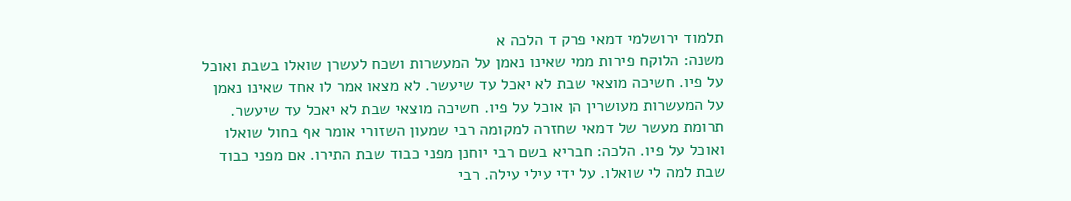תלמוד ירושלמי דמאי פרק ד הלכה א
משנה: הלוקח פירות ממי שאינו נאמן על המעשרות ושכח לעשרן שואלו בשבת ואוכל על פיו. חשיכה מוצאי שבת לא יאכל עד שיעשר. לא מצאו אמר לו אחד שאינו נאמן על המעשרות מעושרין הן אוכל על פיו. חשיכה מוצאי שבת לא יאכל עד שיעשר. תרומת מעשר של דמאי שחזרה למקומה רבי שמעון השזורי אומר אף בחול שואלו ואוכל על פיו. הלכה: חבריא בשם רבי יוחנן מפני כבוד שבת התירו. אם מפני כבוד שבת למה לי שואלו. על ידי עילי עילה. רבי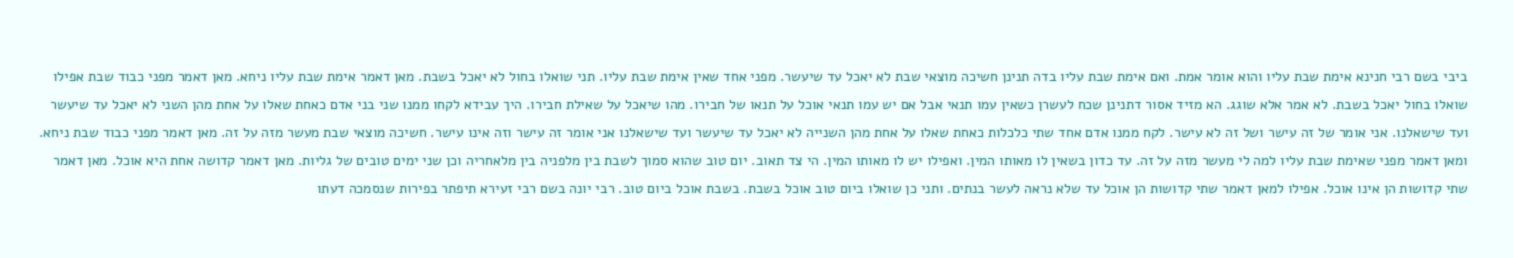ביבי בשם רבי חנינא אימת שבת עליו והוא אומר אמת. ואם אימת שבת עליו בדה תנינן חשיכה מוצאי שבת לא יאכל עד שיעשר. מפני אחד שאין אימת שבת עליו. תני שואלו בחול לא יאכל בשבת. מאן דאמר אימת שבת עליו ניחא. מאן דאמר מפני כבוד שבת אפילו שואלו בחול יאכל בשבת. לא אמר אלא שוגג. הא מזיד אסור דתנינן שכח לעשרן כשאין עמו תנאי אבל אם יש עמו תנאי אוכל על תנאו של חבירו. מהו שיאכל על שאילת חבירו. היך עבידא לקחו ממנו שני בני אדם כאחת שאלו על אחת מהן השני לא יאכל עד שיעשר ועד שישאלנו. אני אומר של זה עישר ושל זה לא עישר. לקח ממנו אדם אחד שתי כלכלות כאחת שאלו על אחת מהן השנייה לא יאכל עד שיעשר ועד שישאלנו אני אומר זה עישר וזה אינו עישר. חשיכה מוצאי שבת מעשר מזה על זה. מאן דאמר מפני כבוד שבת ניחא. ומאן דאמר מפני שאימת שבת עליו למה לי מעשר מזה על זה. עד כדון בשאין לו מאותו המין. ואפילו יש לו מאותו המין. הי צד תאוב. יום טוב שהוא סמוך לשבת בין מלפניה בין מלאחריה וכן שני ימים טובים של גליות. מאן דאמר קדושה אחת היא אוכל. מאן דאמר שתי קדושות הן אינו אוכל. אפילו למאן דאמר שתי קדושות הן אוכל עד שלא נראה לעשר בנתים. ותני כן שואלו ביום טוב אוכל בשבת. בשבת אוכל ביום טוב. רבי יונה בשם רבי זעירא תיפתר בפירות שנסמכה דעתו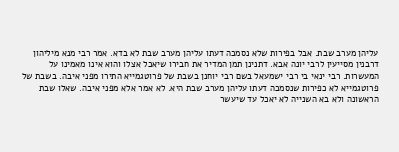עליהן מערב שבת. אבל בפירות שלא נסמכה דעתו עליהן מערב שבת לא בדא. אמר רבי מנא מיליהון דרבנין מסייעין לרבי יונה אבא. דתנינן תמן המדיר את חבירו שיאכל אצלו והוא אינו מאמינו על המעשרות. רבי ינאי בי רבי ישמעאל בשם רבי יוחנן בשבת של פרוטגמייא התירו מפני איבה. בשבת של פרוטגמייא לא כפירות שנסמכה דעתו עליהן מערב שבת היא. לא אמר אלא מפני איבה. שאלו שבת הראשונה ולא בא השנייה לא יאכל עד שיעשר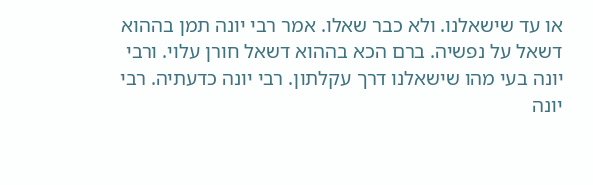או עד שישאלנו. ולא כבר שאלו. אמר רבי יונה תמן בההוא דשאל על נפשיה. ברם הכא בההוא דשאל חורן עלוי. ורבי יונה בעי מהו שישאלנו דרך עקלתון. רבי יונה כדעתיה. רבי יונה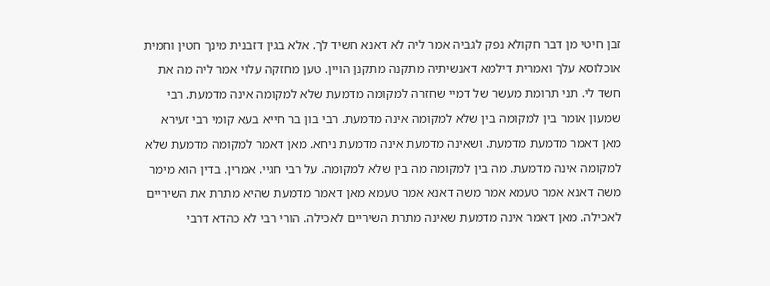זבן חיטי מן דבר חקולא נפק לגביה אמר ליה לא דאנא חשיד לך. אלא בגין דזבנית מינך חטין וחמית אוכלוסא עלך ואמרית דילמא דאנשיתיה מתקנה מתקנן הויין. טען מחזקה עלוי אמר ליה מה את חשד לי. תני תרומת מעשר של דמיי שחזרה למקומה מדמעת שלא למקומה אינה מדמעת. רבי שמעון אומר בין למקומה בין שלא למקומה אינה מדמעת. רבי בון בר חייא בעא קומי רבי זעירא מאן דאמר מדמעת מדמעת. ושאינה מדמעת אינה מדמעת ניחא. מאן דאמר למקומה מדמעת שלא למקומה אינה מדמעת. מה בין למקומה מה בין שלא למקומה. על רבי חגיי. אמרין. בדין הוא מימר משה דאנא אמר טעמא אמר משה דאנא אמר טעמא מאן דאמר מדמעת שהיא מתרת את השיריים לאכילה. מאן דאמר אינה מדמעת שאינה מתרת השיריים לאכילה. הורי רבי לא כהדא דרבי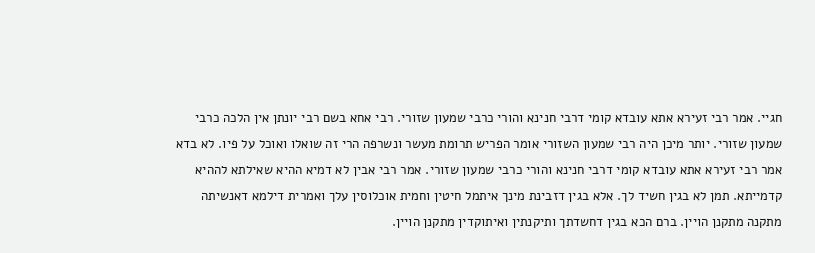חגיי. אמר רבי זעירא אתא עובדא קומי דרבי חנינא והורי כרבי שמעון שזורי. רבי אחא בשם רבי יונתן אין הלכה כרבי שמעון שזורי. יותר מיכן היה רבי שמעון השזורי אומר הפריש תרומת מעשר ונשרפה הרי זה שואלו ואוכל על פיו. לא בדא אמר רבי זעירא אתא עובדא קומי דרבי חנינא והורי כרבי שמעון שזורי. אמר רבי אבין לא דמיא ההיא שאילתא לההיא קדמייתא. תמן לא בגין חשיד לך. אלא בגין דזבינת מינך איתמל חיטין וחמית אוכלוסין עלך ואמרית דילמא דאנשיתה מתקנה מתקנן הויין. ברם הכא בגין דחשדתך ותיקנתין ואיתוקדין מתקנן הויין.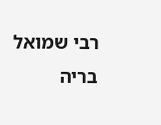רבי שמואל בריה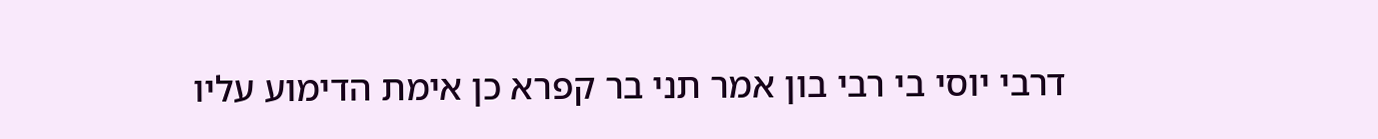דרבי יוסי בי רבי בון אמר תני בר קפרא כן אימת הדימוע עליו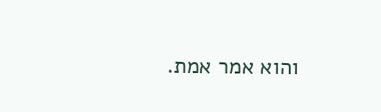והוא אמר אמת.